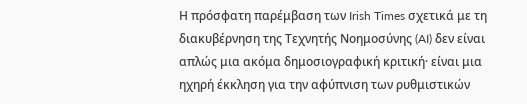Η πρόσφατη παρέμβαση των Irish Times σχετικά με τη διακυβέρνηση της Τεχνητής Νοημοσύνης (AI) δεν είναι απλώς μια ακόμα δημοσιογραφική κριτική· είναι μια ηχηρή έκκληση για την αφύπνιση των ρυθμιστικών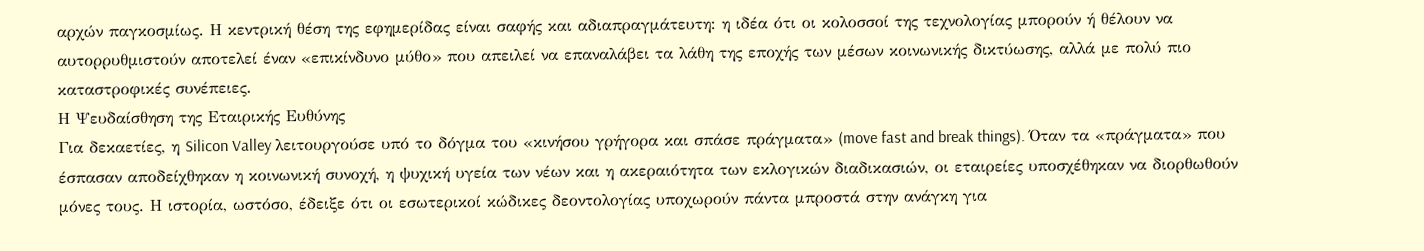αρχών παγκοσμίως. Η κεντρική θέση της εφημερίδας είναι σαφής και αδιαπραγμάτευτη: η ιδέα ότι οι κολοσσοί της τεχνολογίας μπορούν ή θέλουν να αυτορρυθμιστούν αποτελεί έναν «επικίνδυνο μύθο» που απειλεί να επαναλάβει τα λάθη της εποχής των μέσων κοινωνικής δικτύωσης, αλλά με πολύ πιο καταστροφικές συνέπειες.
Η Ψευδαίσθηση της Εταιρικής Ευθύνης
Για δεκαετίες, η Silicon Valley λειτουργούσε υπό το δόγμα του «κινήσου γρήγορα και σπάσε πράγματα» (move fast and break things). Όταν τα «πράγματα» που έσπασαν αποδείχθηκαν η κοινωνική συνοχή, η ψυχική υγεία των νέων και η ακεραιότητα των εκλογικών διαδικασιών, οι εταιρείες υποσχέθηκαν να διορθωθούν μόνες τους. Η ιστορία, ωστόσο, έδειξε ότι οι εσωτερικοί κώδικες δεοντολογίας υποχωρούν πάντα μπροστά στην ανάγκη για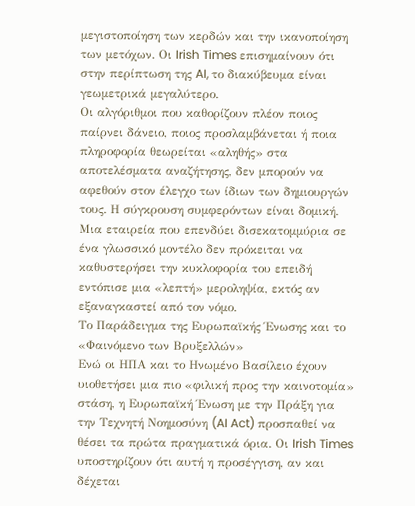μεγιστοποίηση των κερδών και την ικανοποίηση των μετόχων. Οι Irish Times επισημαίνουν ότι στην περίπτωση της AI, το διακύβευμα είναι γεωμετρικά μεγαλύτερο.
Οι αλγόριθμοι που καθορίζουν πλέον ποιος παίρνει δάνειο, ποιος προσλαμβάνεται ή ποια πληροφορία θεωρείται «αληθής» στα αποτελέσματα αναζήτησης, δεν μπορούν να αφεθούν στον έλεγχο των ίδιων των δημιουργών τους. Η σύγκρουση συμφερόντων είναι δομική. Μια εταιρεία που επενδύει δισεκατομμύρια σε ένα γλωσσικό μοντέλο δεν πρόκειται να καθυστερήσει την κυκλοφορία του επειδή εντόπισε μια «λεπτή» μεροληψία, εκτός αν εξαναγκαστεί από τον νόμο.
Το Παράδειγμα της Ευρωπαϊκής Ένωσης και το «Φαινόμενο των Βρυξελλών»
Ενώ οι ΗΠΑ και το Ηνωμένο Βασίλειο έχουν υιοθετήσει μια πιο «φιλική προς την καινοτομία» στάση, η Ευρωπαϊκή Ένωση με την Πράξη για την Τεχνητή Νοημοσύνη (AI Act) προσπαθεί να θέσει τα πρώτα πραγματικά όρια. Οι Irish Times υποστηρίζουν ότι αυτή η προσέγγιση, αν και δέχεται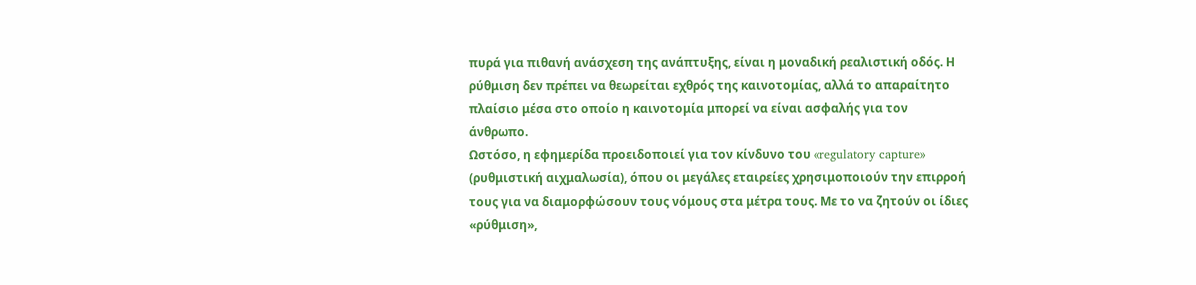πυρά για πιθανή ανάσχεση της ανάπτυξης, είναι η μοναδική ρεαλιστική οδός. Η ρύθμιση δεν πρέπει να θεωρείται εχθρός της καινοτομίας, αλλά το απαραίτητο πλαίσιο μέσα στο οποίο η καινοτομία μπορεί να είναι ασφαλής για τον άνθρωπο.
Ωστόσο, η εφημερίδα προειδοποιεί για τον κίνδυνο του «regulatory capture» (ρυθμιστική αιχμαλωσία), όπου οι μεγάλες εταιρείες χρησιμοποιούν την επιρροή τους για να διαμορφώσουν τους νόμους στα μέτρα τους. Με το να ζητούν οι ίδιες «ρύθμιση»,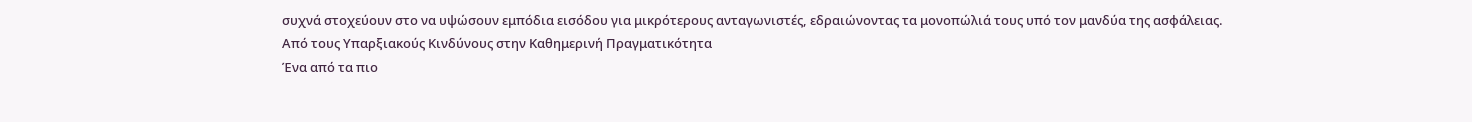συχνά στοχεύουν στο να υψώσουν εμπόδια εισόδου για μικρότερους ανταγωνιστές, εδραιώνοντας τα μονοπώλιά τους υπό τον μανδύα της ασφάλειας.
Από τους Υπαρξιακούς Κινδύνους στην Καθημερινή Πραγματικότητα
Ένα από τα πιο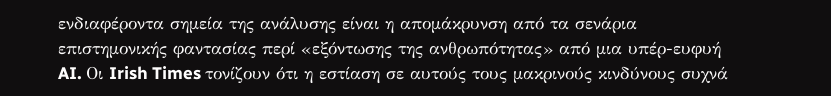ενδιαφέροντα σημεία της ανάλυσης είναι η απομάκρυνση από τα σενάρια επιστημονικής φαντασίας περί «εξόντωσης της ανθρωπότητας» από μια υπέρ-ευφυή AI. Οι Irish Times τονίζουν ότι η εστίαση σε αυτούς τους μακρινούς κινδύνους συχνά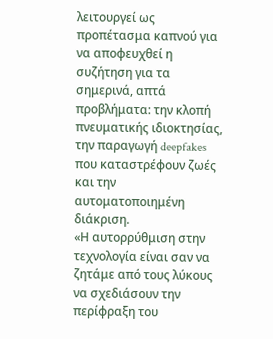λειτουργεί ως προπέτασμα καπνού για να αποφευχθεί η συζήτηση για τα σημερινά, απτά προβλήματα: την κλοπή πνευματικής ιδιοκτησίας, την παραγωγή deepfakes που καταστρέφουν ζωές και την αυτοματοποιημένη διάκριση.
«Η αυτορρύθμιση στην τεχνολογία είναι σαν να ζητάμε από τους λύκους να σχεδιάσουν την περίφραξη του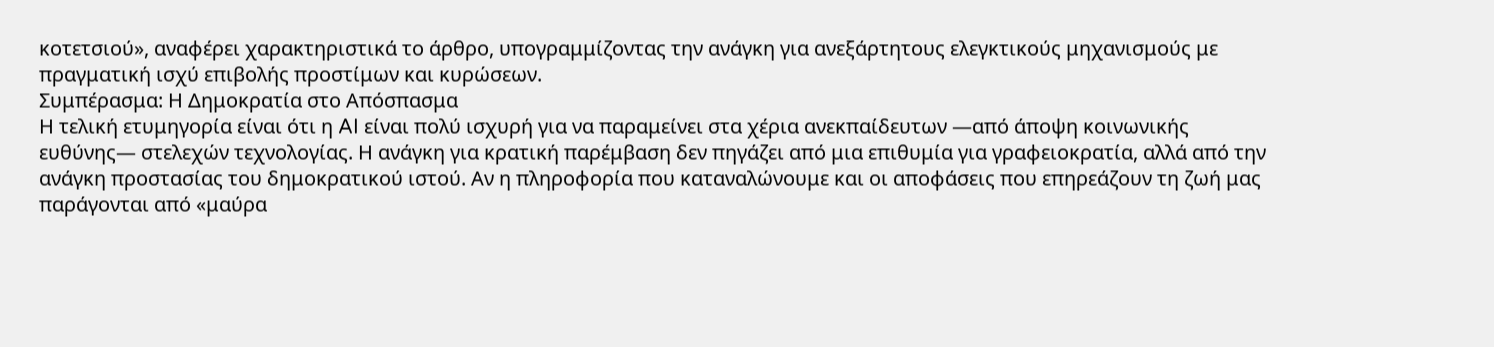κοτετσιού», αναφέρει χαρακτηριστικά το άρθρο, υπογραμμίζοντας την ανάγκη για ανεξάρτητους ελεγκτικούς μηχανισμούς με πραγματική ισχύ επιβολής προστίμων και κυρώσεων.
Συμπέρασμα: Η Δημοκρατία στο Απόσπασμα
Η τελική ετυμηγορία είναι ότι η AI είναι πολύ ισχυρή για να παραμείνει στα χέρια ανεκπαίδευτων —από άποψη κοινωνικής ευθύνης— στελεχών τεχνολογίας. Η ανάγκη για κρατική παρέμβαση δεν πηγάζει από μια επιθυμία για γραφειοκρατία, αλλά από την ανάγκη προστασίας του δημοκρατικού ιστού. Αν η πληροφορία που καταναλώνουμε και οι αποφάσεις που επηρεάζουν τη ζωή μας παράγονται από «μαύρα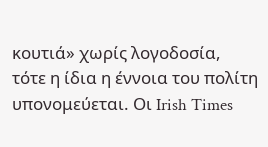κουτιά» χωρίς λογοδοσία, τότε η ίδια η έννοια του πολίτη υπονομεύεται. Οι Irish Times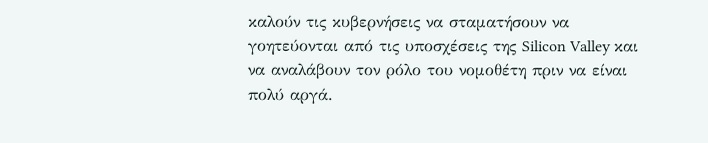καλούν τις κυβερνήσεις να σταματήσουν να γοητεύονται από τις υποσχέσεις της Silicon Valley και να αναλάβουν τον ρόλο του νομοθέτη πριν να είναι πολύ αργά.